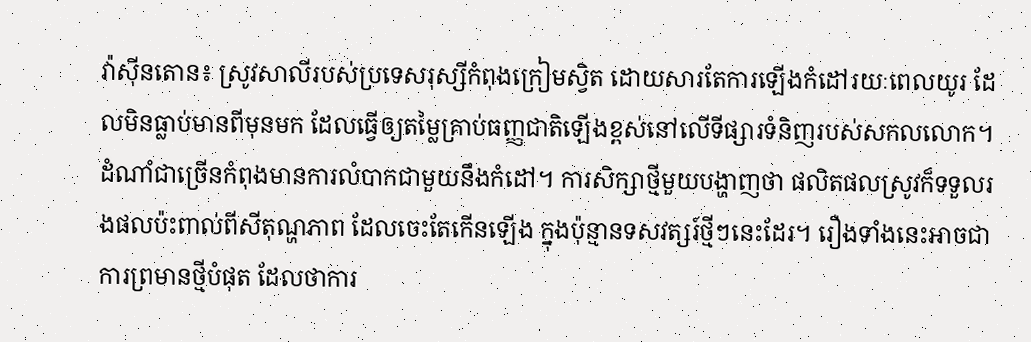វ៉ាស៊ីនតោន៖ ស្រូវសាលីរបស់ប្រទេសរុស្សីកំពុងក្រៀមស្វិត ដោយសារតែការឡើងកំដៅរយៈពេលយូរ ដែលមិនធ្លាប់មានពីមុនមក ដែលធ្វើឲ្យតម្លៃគ្រាប់ធញ្ញជាតិឡើងខ្ពស់នៅលើទីផ្សារទំនិញរបស់សកលលោក។ ដំណាំជាច្រើនកំពុងមានការលំបាកជាមួយនឹងកំដៅ។ ការសិក្សាថ្មីមួយបង្ហាញថា ផលិតផលស្រូវក៏ទទួលរងផលប៉ះពាល់ពីសីតុណ្ហភាព ដែលចេះតែកើនឡើង ក្នុងប៉ុន្មានទសវត្សរ៍ថ្មីៗនេះដែរ។ រឿងទាំងនេះអាចជាការព្រមានថ្មីបំផុត ដែលថាការ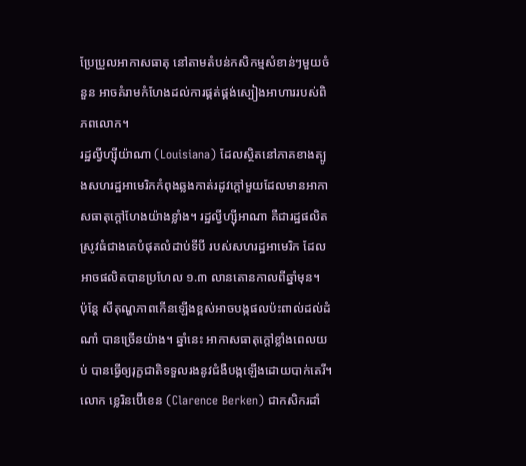ប្រែប្រួលអាកាសធាតុ នៅតាមតំបន់កសិកម្មសំខាន់ៗមួយចំនួន អាចគំរាមកំហែងដល់ការផ្គត់ផ្គង់ស្បៀងអាហាររបស់ពិភពលោក។
រដ្ឋល្វីហ្ស៊ីយ៉ាណា (Louisiana) ដែលស្ថិតនៅភាគខាងត្បូងសហរដ្ឋអាមេរិកកំពុងឆ្លងកាត់រដូវក្តៅមួយដែលមានអាកាសធាតុក្តៅហែងយ៉ាងខ្លាំង។ រដ្ឋល្វីហ្ស៊ីអាណា គឺជារដ្ឋផលិតស្រូវធំជាងគេបំផុតលំដាប់ទីបី របស់សហរដ្ឋអាមេរិក ដែលអាចផលិតបានប្រហែល ១.៣ លានតោនកាលពីឆ្នាំមុន។
ប៉ុន្តែ សីតុណ្ហភាពកើនឡើងខ្ពស់អាចបង្កផលប៉ះពាល់ដល់ដំណាំ បានច្រើនយ៉ាង។ ឆ្នាំនេះ អាកាសធាតុក្តៅខ្លាំងពេលយប់ បានធ្វើឲ្យរុក្ខជាតិទទួលរងនូវជំងឺបង្កឡើងដោយបាក់តេរី។ លោក ខ្លេរិនប៊ើខេន (Clarence Berken) ជាកសិករដាំ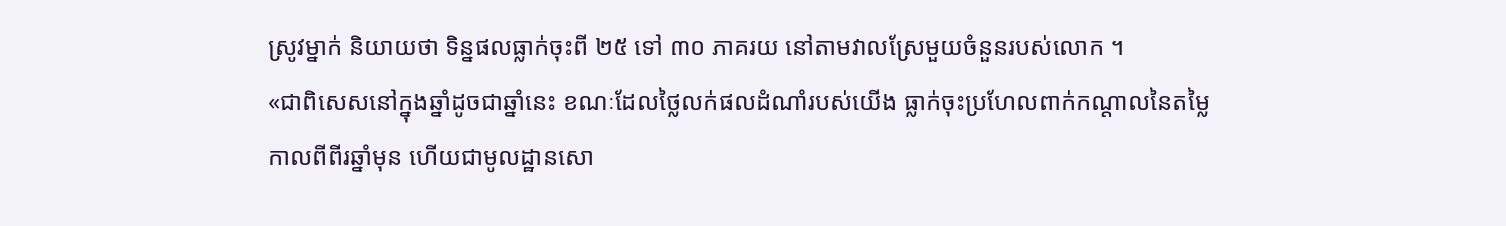ស្រូវម្នាក់ និយាយថា ទិន្នផលធ្លាក់ចុះពី ២៥ ទៅ ៣០ ភាគរយ នៅតាមវាលស្រែមួយចំនួនរបស់លោក ។
«ជាពិសេសនៅក្នុងឆ្នាំដូចជាឆ្នាំនេះ ខណៈដែលថ្លៃលក់ផលដំណាំរបស់យើង ធ្លាក់ចុះប្រហែលពាក់កណ្តាលនៃតម្លៃកាលពីពីរឆ្នាំមុន ហើយជាមូលដ្ឋានសោ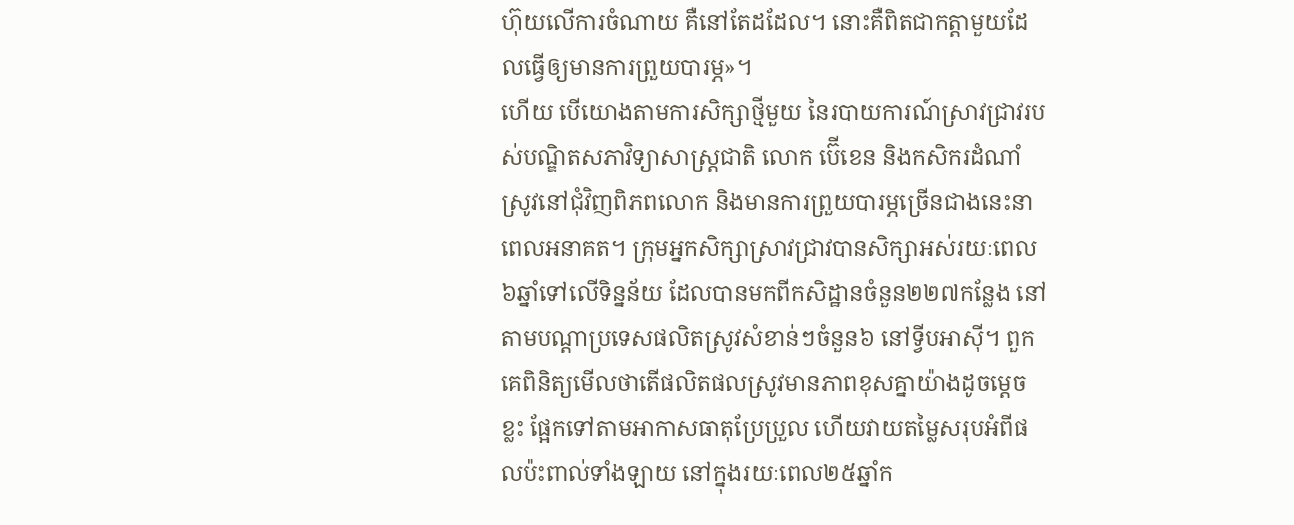ហ៊ុយលើការចំណាយ គឺនៅតែដដែល។ នោះគឺពិតជាកត្តាមួយដែលធ្វើឲ្យមានការព្រួយបារម្ភ»។
ហើយ បើយោងតាមការសិក្សាថ្មីមួយ នៃរបាយការណ៍ស្រាវជ្រាវរបស់បណ្ឌិតសភាវិទ្យាសាស្រ្តជាតិ លោក ប៊ើខេន និងកសិករដំណាំស្រូវនៅជុំវិញពិភពលោក និងមានការព្រួយបារម្ភច្រើនជាងនេះនាពេលអនាគត។ ក្រុមអ្នកសិក្សាស្រាវជ្រាវបានសិក្សាអស់រយៈពេល៦ឆ្នាំទៅលើទិន្នន័យ ដែលបានមកពីកសិដ្ឋានចំនួន២២៧កន្លែង នៅតាមបណ្តាប្រទេសផលិតស្រូវសំខាន់ៗចំនួន៦ នៅទី្វបអាស៊ី។ ពួកគេពិនិត្យមើលថាតើផលិតផលស្រូវមានភាពខុសគ្នាយ៉ាងដូចម្តេចខ្លះ ផ្អែកទៅតាមអាកាសធាតុប្រែប្រួល ហើយវាយតម្លៃសរុបអំពីផលប៉ះពាល់ទាំងឡាយ នៅក្នុងរយៈពេល២៥ឆ្នាំក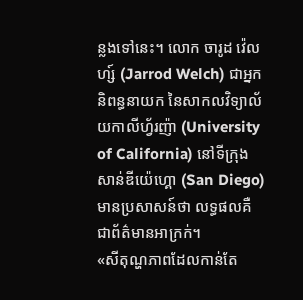ន្លងទៅនេះ។ លោក ចារូដ វ៉េលហ្ស៍ (Jarrod Welch) ជាអ្នកនិពន្ធនាយក នៃសាកលវិទ្យាល័យកាលីហ្វ័រញ៉ា (University of California) នៅទីក្រុងសាន់ឌីយ៉េហ្គោ (San Diego) មានប្រសាសន៍ថា លទ្ធផលគឺជាព័ត៌មានអាក្រក់។
«សីតុណ្ហភាពដែលកាន់តែ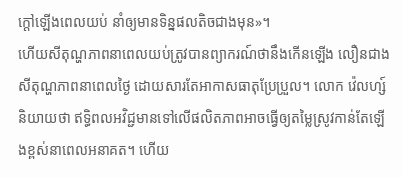ក្តៅឡើងពេលយប់ នាំឲ្យមានទិន្នផលតិចជាងមុន»។
ហើយសីតុណ្ហភាពនាពេលយប់ត្រូវបានព្យាករណ៍ថានឹងកើនឡើង លឿនជាងសីតុណ្ហភាពនាពេលថ្ងៃ ដោយសារតែអាកាសធាតុប្រែប្រួល។ លោក វ៉េលហ្ស៍ និយាយថា ឥទ្ធិពលអវិជ្ជមានទៅលើផលិតភាពអាចធ្វើឲ្យតម្លៃស្រូវកាន់តែឡើងខ្ពស់នាពេលអនាគត។ ហើយ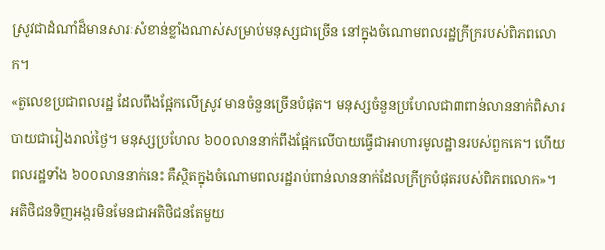ស្រូវជាដំណាំដ៏មានសារៈសំខាន់ខ្លាំងណាស់សម្រាប់មនុស្សជាច្រើន នៅក្នុងចំណោមពលរដ្ឋក្រីក្ររបស់ពិភពលោក។
«តួលេខប្រជាពលរដ្ឋ ដែលពឹងផ្អែកលើស្រូវ មានចំនួនច្រើនបំផុត។ មនុស្សចំនួនប្រហែលជា៣ពាន់លាននាក់ពិសារបាយជារៀងរាល់ថ្ងៃ។ មនុស្សប្រហែល ៦០០លាននាក់ពឹងផ្អែកលើបាយធ្វើជាអាហារមូលដ្ឋានរបស់ពួកគេ។ ហើយពលរដ្ឋទាំង ៦០០លាននាក់នេះ គឺស្ថិតក្នុងចំណោមពលរដ្ឋរាប់ពាន់លាននាក់ដែលក្រីក្របំផុតរបស់ពិភពលោក»។
អតិថិជនទិញអង្ករមិនមែនជាអតិថិជនតែមួយ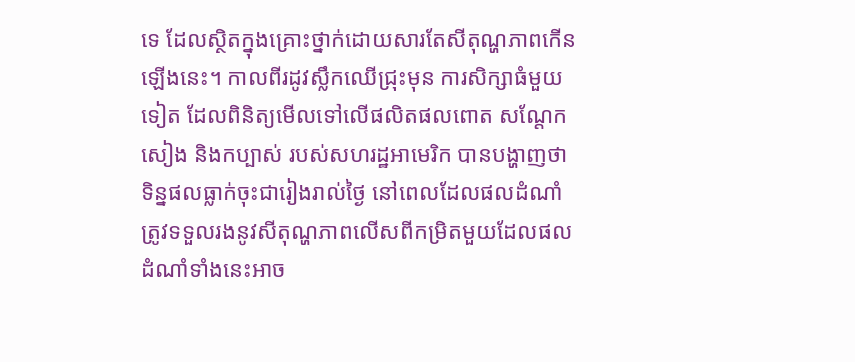ទេ ដែលសិ្ថតក្នុងគ្រោះថ្នាក់ដោយសារតែសីតុណ្ហភាពកើនឡើងនេះ។ កាលពីរដូវស្លឹកឈើជ្រុះមុន ការសិក្សាធំមួយទៀត ដែលពិនិត្យមើលទៅលើផលិតផលពោត សណ្តែកសៀង និងកប្បាស់ របស់សហរដ្ឋអាមេរិក បានបង្ហាញថា ទិន្នផលធ្លាក់ចុះជារៀងរាល់ថ្ងៃ នៅពេលដែលផលដំណាំត្រូវទទួលរងនូវសីតុណ្ហភាពលើសពីកម្រិតមួយដែលផលដំណាំទាំងនេះអាច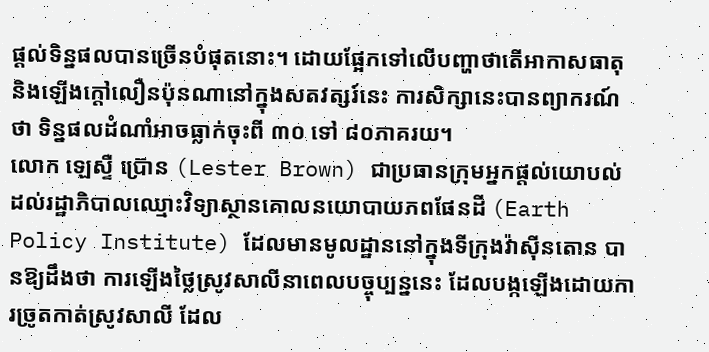ផ្តល់ទិន្នផលបានច្រើនបំផុតនោះ។ ដោយផ្អែកទៅលើបញ្ហាថាតើអាកាសធាតុនិងឡើងក្តៅលឿនប៉ុនណានៅក្នុងសតវត្សរ៍នេះ ការសិក្សានេះបានព្យាករណ៍ថា ទិន្នផលដំណាំអាចធ្លាក់ចុះពី ៣០ ទៅ ៨០ភាគរយ។
លោក ឡេស្ទឺ ប្រ៊ោន (Lester Brown) ជាប្រធានក្រុមអ្នកផ្តល់យោបល់ដល់រដ្ឋាភិបាលឈ្មោះវិទ្យាស្ថានគោលនយោបាយភពផែនដី (Earth Policy Institute) ដែលមានមូលដ្ឋាននៅក្នុងទីក្រុងវ៉ាស៊ីនតោន បានឱ្យដឹងថា ការឡើងថ្លៃស្រូវសាលីនាពេលបច្ចុប្បន្ននេះ ដែលបង្កឡើងដោយការច្រូតកាត់ស្រូវសាលី ដែល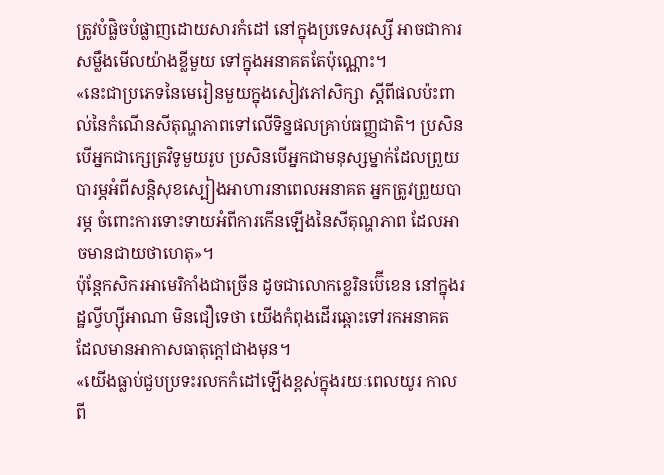ត្រូវបំផ្លិចបំផ្លាញដោយសារកំដៅ នៅក្នុងប្រទេសរុស្សី អាចជាការសម្លឹងមើលយ៉ាងខ្លីមួយ ទៅក្នុងអនាគតតែប៉ុណ្ណោះ។
«នេះជាប្រភេទនៃមេរៀនមួយក្នុងសៀវភៅសិក្សា ស្តីពីផលប៉ះពាល់នៃកំណើនសីតុណ្ហភាពទៅលើទិន្នផលគ្រាប់ធញ្ញជាតិ។ ប្រសិនបើអ្នកជាក្សេត្រវិទូមួយរូប ប្រសិនបើអ្នកជាមនុស្សម្នាក់ដែលព្រួយបារម្ភអំពីសន្តិសុខស្បៀងអាហារនាពេលអនាគត អ្នកត្រូវព្រួយបារម្ភ ចំពោះការទោះទាយអំពីការកើនឡើងនៃសីតុណ្ហភាព ដែលអាចមានជាយថាហេតុ»។
ប៉ុន្តែកសិករអាមេរិកាំងជាច្រើន ដូចជាលោកខ្លេរិនប៊ើខេន នៅក្នុងរដ្ឋល្វីហ្ស៊ីអាណា មិនជឿទេថា យើងកំពុងដើរឆ្ពោះទៅរកអនាគត ដែលមានអាកាសធាតុក្តៅជាងមុន។
«យើងធ្លាប់ជួបប្រទះរលកកំដៅឡើងខ្ពស់ក្នុងរយៈពេលយូរ កាលពី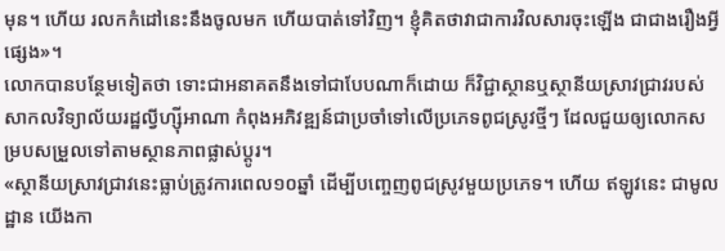មុន។ ហើយ រលកកំដៅនេះនឹងចូលមក ហើយបាត់ទៅវិញ។ ខ្ញុំគិតថាវាជាការវិលសារចុះឡើង ជាជាងរឿងអ្វីផ្សេង»។
លោកបានបន្ថែមទៀតថា ទោះជាអនាគតនឹងទៅជាបែបណាក៏ដោយ ក៏វិជ្ជាស្ថានឬស្ថានីយស្រាវជ្រាវរបស់សាកលវិទ្យាល័យរដ្ឋល្វីហ្ស៊ីអាណា កំពុងអភិវឌ្ឍន៍ជាប្រចាំទៅលើប្រភេទពូជស្រូវថ្មីៗ ដែលជួយឲ្យលោកសម្របសម្រួលទៅតាមស្ថានភាពផ្លាស់ប្តូរ។
«ស្ថានីយស្រាវជ្រាវនេះធ្លាប់ត្រូវការពេល១០ឆ្នាំ ដើម្បីបញ្ចេញពូជស្រូវមួយប្រភេទ។ ហើយ ឥឡូវនេះ ជាមូលដ្ឋាន យើងកា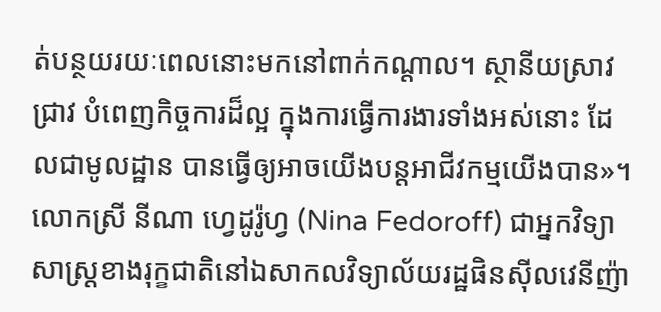ត់បន្ថយរយៈពេលនោះមកនៅពាក់កណ្តាល។ ស្ថានីយស្រាវជ្រាវ បំពេញកិច្ចការដ៏ល្អ ក្នុងការធ្វើការងារទាំងអស់នោះ ដែលជាមូលដ្ឋាន បានធ្វើឲ្យអាចយើងបន្តអាជីវកម្មយើងបាន»។
លោកស្រី នីណា ហ្វេដូរ៉ូហ្វ (Nina Fedoroff) ជាអ្នកវិទ្យាសាស្រ្តខាងរុក្ខជាតិនៅឯសាកលវិទ្យាល័យរដ្ឋផិនស៊ីលវេនីញ៉ា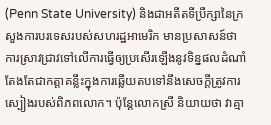(Penn State University) និងជាអតីតទីប្រឹក្សានៃក្រសួងការបរទេសរបស់សហរដ្ឋអាមេរិក មានប្រសាសន៍ថា ការស្រាវជ្រាវទៅលើការធ្វើឲ្យប្រសើរឡើងនូវទិន្នផលដំណាំ តែងតែជាកត្តាគន្លឹះក្នុងការឆ្លើយតបទៅនឹងសេចក្តីត្រូវការស្បៀងរបស់ពិភពលោក។ ប៉ុន្តែលោកស្រី និយាយថា វាគ្មា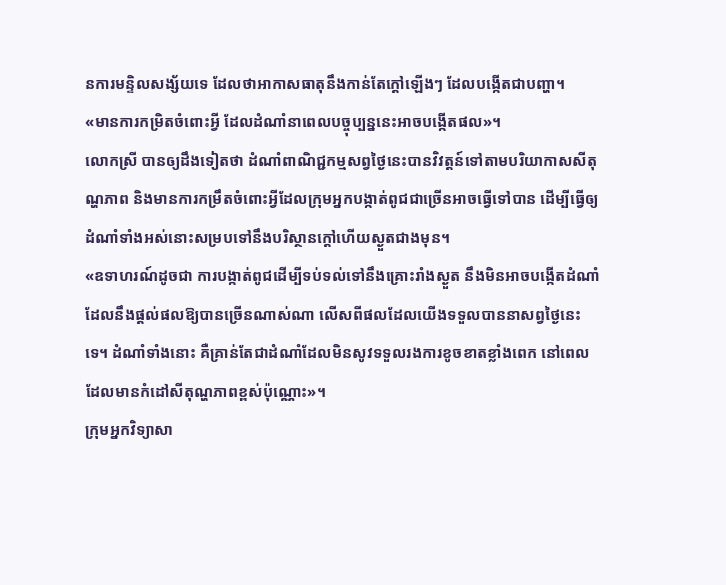នការមន្ទិលសង្ស័យទេ ដែលថាអាកាសធាតុនឹងកាន់តែក្តៅឡើងៗ ដែលបង្កើតជាបញ្ហា។
«មានការកម្រិតចំពោះអ្វី ដែលដំណាំនាពេលបច្ចុប្បន្ននេះអាចបង្កើតផល»។
លោកស្រី បានឲ្យដឹងទៀតថា ដំណាំពាណិជ្ជកម្មសព្វថ្ងៃនេះបានវិវត្តន៍ទៅតាមបរិយាកាសសីតុណ្ហភាព និងមានការកម្រឹតចំពោះអ្វីដែលក្រុមអ្នកបង្កាត់ពូជជាច្រើនអាចធ្វើទៅបាន ដើម្បីធ្វើឲ្យដំណាំទាំងអស់នោះសម្របទៅនឹងបរិស្ថានក្តៅហើយស្ងួតជាងមុន។
«ឧទាហរណ៍ដូចជា ការបង្កាត់ពូជដើម្បីទប់ទល់ទៅនឹងគ្រោះរាំងស្ងួត នឹងមិនអាចបង្កើតដំណាំដែលនឹងផ្តល់ផលឱ្យបានច្រើនណាស់ណា លើសពីផលដែលយើងទទួលបាននាសព្វថ្ងៃនេះទេ។ ដំណាំទាំងនោះ គឺគ្រាន់តែជាដំណាំដែលមិនសូវទទួលរងការខូចខាតខ្លាំងពេក នៅពេលដែលមានកំដៅសីតុណ្ហភាពខ្ពស់ប៉ុណ្ណោះ»។
ក្រុមអ្នកវិទ្យាសា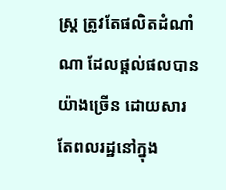ស្ត្រ ត្រូវតែផលិតដំណាំណា ដែលផ្តល់ផលបានយ៉ាងច្រើន ដោយសារតែពលរដ្ឋនៅក្នុង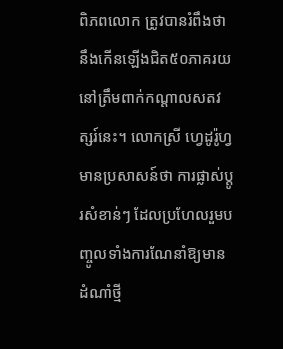ពិភពលោក ត្រូវបានរំពឹងថានឹងកើនឡើងជិត៥០ភាគរយ នៅត្រឹមពាក់កណ្តាលសតវត្សរ៍នេះ។ លោកស្រី ហ្វេដូរ៉ូហ្វ មានប្រសាសន៍ថា ការផ្លាស់ប្តូរសំខាន់ៗ ដែលប្រហែលរួមបញ្ចូលទាំងការណែនាំឱ្យមានដំណាំថ្មី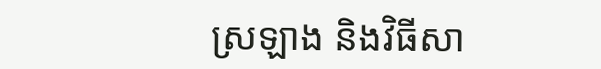ស្រឡាង និងវិធីសា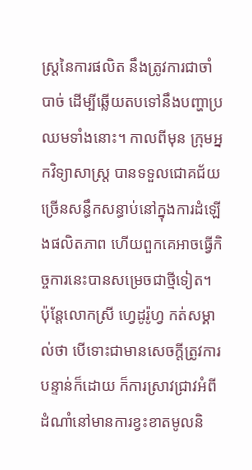ស្ត្រនៃការផលិត នឹងត្រូវការជាចាំបាច់ ដើម្បីឆ្លើយតបទៅនឹងបញ្ហាប្រឈមទាំងនោះ។ កាលពីមុន ក្រុមអ្នកវិទ្យាសាស្ត្រ បានទទួលជោគជ័យច្រើនសន្ធឹកសន្ធាប់នៅក្នុងការដំឡើងផលិតភាព ហើយពួកគេអាចធ្វើកិច្ចការនេះបានសម្រេចជាថ្មីទៀត។ ប៉ុន្តែលោកស្រី ហ្វេដូរ៉ូហ្វ កត់សម្គាល់ថា បើទោះជាមានសេចក្តីត្រូវការបន្ទាន់ក៏ដោយ ក៏ការស្រាវជ្រាវអំពីដំណាំនៅមានការខ្វះខាតមូលនិ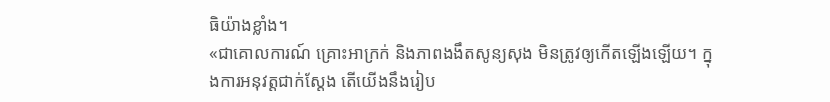ធិយ៉ាងខ្លាំង។
«ជាគោលការណ៍ គ្រោះអាក្រក់ និងភាពងងឹតសូន្យសុង មិនត្រូវឲ្យកើតឡើងឡើយ។ ក្នុងការអនុវត្តជាក់ស្តែង តើយើងនឹងរៀប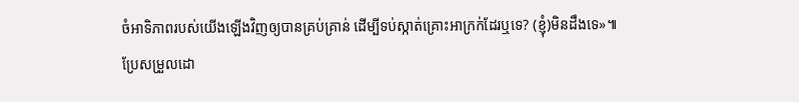ចំអាទិភាពរបស់យើងឡើងវិញឲ្យបានគ្រប់គ្រាន់ ដើម្បីទប់ស្កាត់គ្រោះអាក្រក់ដែរឬទេ? (ខ្ញុំ)មិនដឹងទេ»៕
ប្រែសម្រួលដោ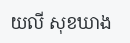យលី សុខឃាង